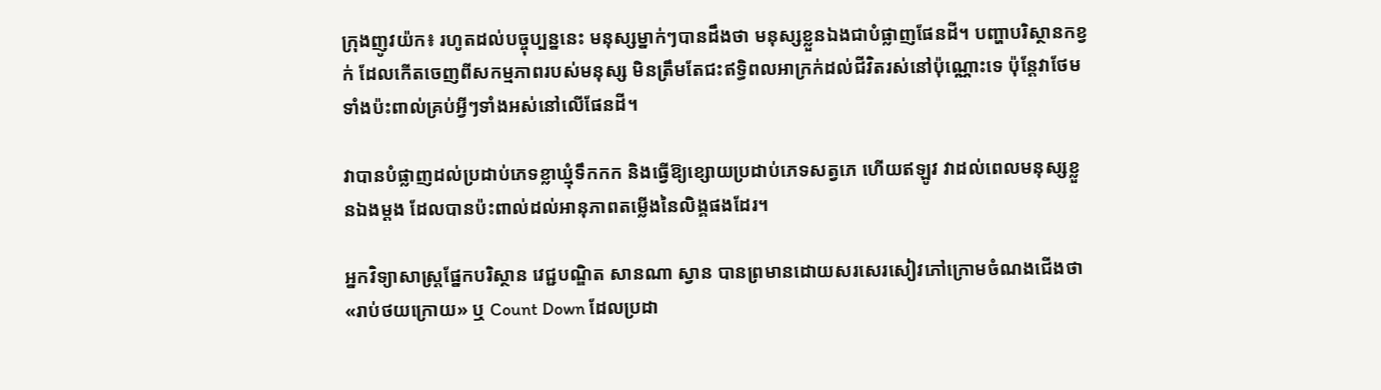ក្រុងញូវយ៉ក៖ រហូតដល់បច្ចុប្បន្ននេះ មនុស្សម្នាក់ៗបានដឹងថា មនុស្សខ្លួនឯងជាបំផ្លាញផែនដី។ បញ្ហាបរិស្ថានកខ្វក់ ដែលកើតចេញពីសកម្មភាពរបស់មនុស្ស មិនត្រឹមតែជះឥទ្ធិពលអាក្រក់ដល់ជីវិតរស់នៅប៉ុណ្ណោះទេ ប៉ុន្ដែវាថែមទាំងប៉ះពាល់គ្រប់អ្វីៗទាំងអស់នៅលើផែនដី។

វាបានបំផ្លាញដល់ប្រដាប់ភេទខ្លាឃ្មុំទឹកកក និងធ្វើឱ្យខ្សោយប្រដាប់ភេទសត្វភេ ហើយឥឡូវ វាដល់ពេលមនុស្សខ្លួនឯងម្ដង ដែលបានប៉ះពាល់ដល់អានុភាពតម្លើងនៃលិង្គផងដែរ។

អ្នកវិទ្យាសាស្ដ្រផ្នែកបរិស្ថាន វេជ្ជបណ្ឌិត សានណា ស្វាន បានព្រមានដោយសរសេរសៀវភៅក្រោមចំណងជើងថា «រាប់ថយក្រោយ» ឬ Count Down ដែលប្រដា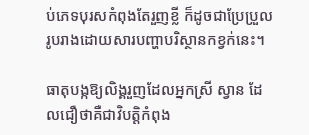ប់ភេទបុរសកំពុងតែរួញខ្លី ក៏ដូចជាប្រែប្រួលរូបរាងដោយសារបញ្ហាបរិស្ថានកខ្វក់នេះ។

ធាតុបង្កឱ្យលិង្គរួញដែលអ្នកស្រី ស្វាន ដែលជឿថាគឺជាវិបត្ដិកំពុង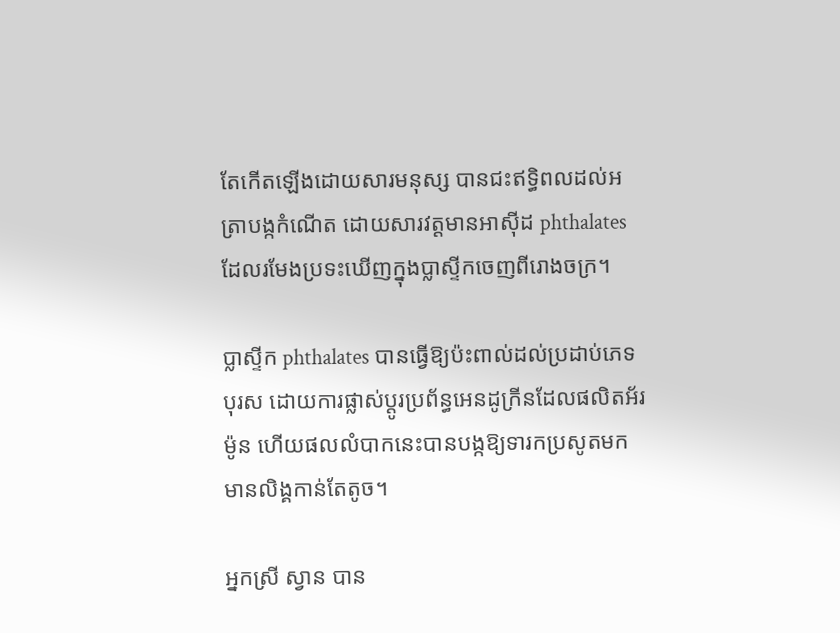តែកើតឡើងដោយសារមនុស្ស បានជះឥទ្ធិពលដល់អត្រាបង្កកំណើត ដោយសារវត្ដមានអាស៊ីដ phthalates ដែលរមែងប្រទះឃើញក្នុងប្លាស្ទីកចេញពីរោងចក្រ។

ប្លាស្ទីក phthalates បានធ្វើឱ្យប៉ះពាល់ដល់ប្រដាប់ភេទបុរស ដោយការផ្លាស់ប្ដូរប្រព័ន្ធអេនដូក្រីនដែលផលិតអ័រម៉ូន ហើយផលលំបាកនេះបានបង្កឱ្យទារកប្រសូតមកមានលិង្គកាន់តែតូច។

អ្នកស្រី ស្វាន បាន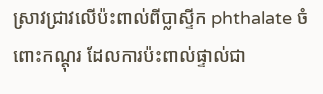ស្រាវជ្រាវលើប៉ះពាល់ពីប្លាស្ទីក phthalate ចំពោះកណ្ដុរ ដែលការប៉ះពាល់ផ្ទាល់ជា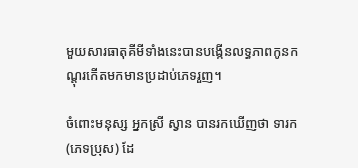មួយសារធាតុគីមីទាំងនេះបានបង្កើនលទ្ធភាពកូនកណ្ដុរកើតមកមានប្រដាប់ភេទរួញ។

ចំពោះមនុស្ស អ្នកស្រី ស្វាន បានរកឃើញថា ទារក (ភេទប្រុស) ដែ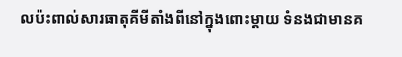លប៉ះពាល់សារធាតុគីមីតាំងពីនៅក្នុងពោះម្ដាយ ទំនងជាមានគ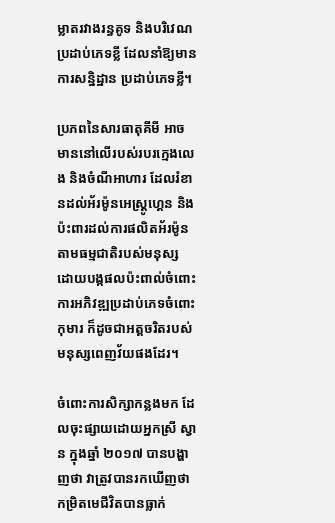ម្លាតរវាងរន្ធគូទ និងបរិវេណប្រដាប់ភេទខ្លី ដែលនាំឱ្យមានការសន្និដ្ឋាន ប្រដាប់ភេទខ្លី។

ប្រភពនៃសារធាតុគីមី អាចមាននៅលើរបស់របរក្មេងលេង និងចំណីអាហារ ដែលរំខានដល់អ័រម៉ូនអេស្ដ្រូហ្គេន និងប៉ះពារដល់ការផលិតអ័រម៉ូនតាមធម្មជាតិរបស់មនុស្ស ដោយបង្កផលប៉ះពាល់ចំពោះការអភិវឌ្ឍប្រដាប់ភេទចំពោះកុមារ ក៏ដូចជាអត្ដចរិតរបស់មនុស្សពេញវ័យផងដែរ។

ចំពោះការសិក្សាកន្លងមក ដែលចុះផ្សាយដោយអ្នកស្រី ស្វាន ក្នុងឆ្នាំ ២០១៧ បានបង្ហាញថា វាត្រូវបានរកឃើញថា កម្រិតមេជីវិតបានធ្លាក់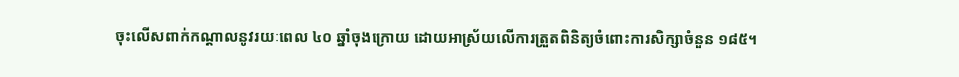ចុះលើសពាក់កណ្ដាលនូវរយៈពេល ៤០ ឆ្នាំចុងក្រោយ ដោយអាស្រ័យលើការត្រួតពិនិត្យចំពោះការសិក្សាចំនួន ១៨៥។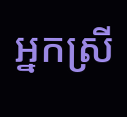អ្នកស្រី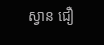ស្វាន ជឿ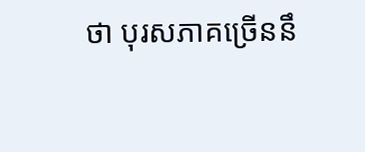ថា បុរសភាគច្រើននឹ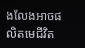ងលែងអាចផលិតមេជីវិត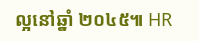ល្អនៅឆ្នាំ ២០៤៥៕ HR